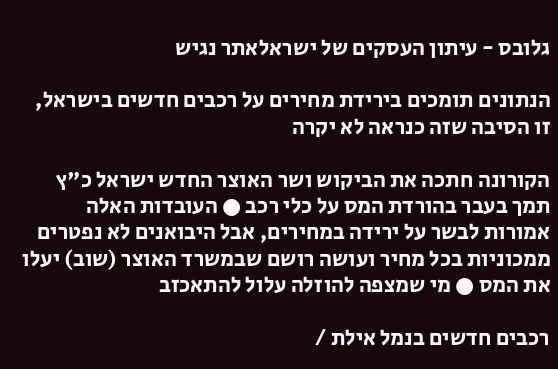גלובס - עיתון העסקים של ישראלאתר נגיש

הנתונים תומכים בירידת מחירים על רכבים חדשים בישראל, זו הסיבה שזה כנראה לא יקרה

הקורונה חתכה את הביקוש ושר האוצר החדש ישראל כ"ץ תמך בעבר בהורדת המס על כלי רכב ● העובדות האלה אמורות לבשר על ירידה במחירים, אבל היבואנים לא נפטרים ממכוניות בכל מחיר ועושה רושם שבמשרד האוצר (שוב) יעלו את המס ● מי שמצפה להוזלה עלול להתאכזב

רכבים חדשים בנמל אילת /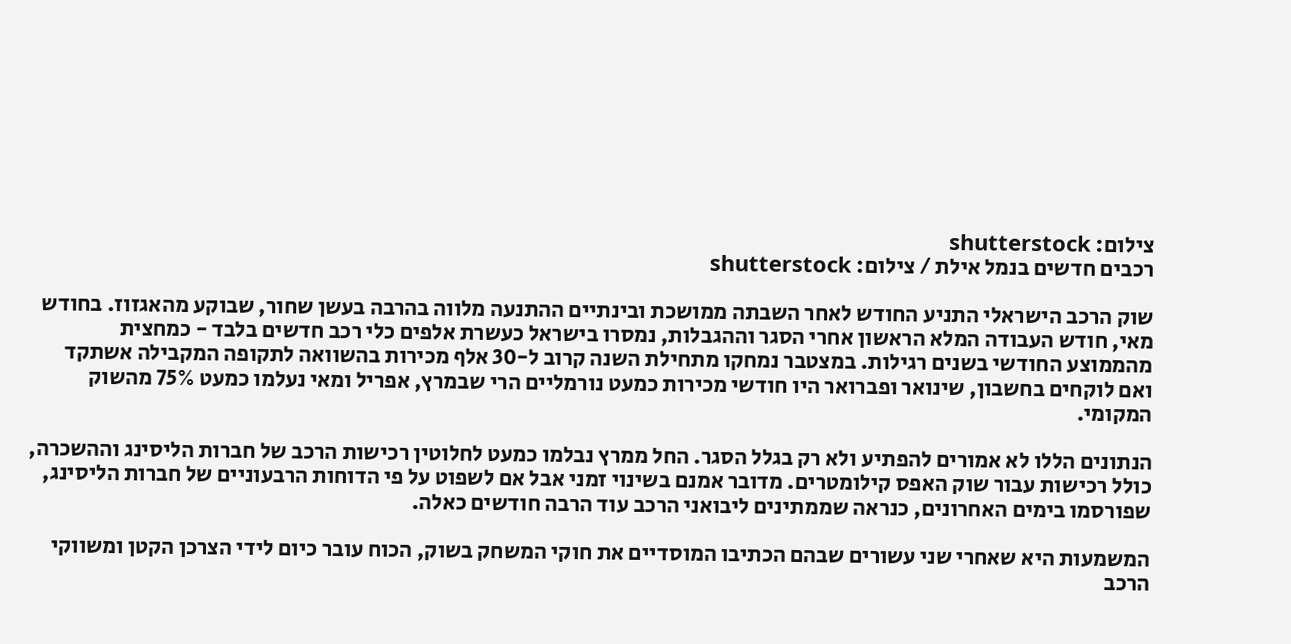צילום: shutterstock
רכבים חדשים בנמל אילת / צילום: shutterstock

שוק הרכב הישראלי התניע החודש לאחר השבתה ממושכת ובינתיים ההתנעה מלווה בהרבה בעשן שחור, שבוקע מהאגזוז. בחודש מאי, חודש העבודה המלא הראשון אחרי הסגר וההגבלות, נמסרו בישראל כעשרת אלפים כלי רכב חדשים בלבד - כמחצית מהממוצע החודשי בשנים רגילות. במצטבר נמחקו מתחילת השנה קרוב ל-30 אלף מכירות בהשוואה לתקופה המקבילה אשתקד ואם לוקחים בחשבון, שינואר ופברואר היו חודשי מכירות כמעט נורמליים הרי שבמרץ, אפריל ומאי נעלמו כמעט 75% מהשוק המקומי.

הנתונים הללו לא אמורים להפתיע ולא רק בגלל הסגר. החל ממרץ נבלמו כמעט לחלוטין רכישות הרכב של חברות הליסינג וההשכרה, כולל רכישות עבור שוק האפס קילומטרים. מדובר אמנם בשינוי זמני אבל אם לשפוט על פי הדוחות הרבעוניים של חברות הליסינג, שפורסמו בימים האחרונים, כנראה שממתינים ליבואני הרכב עוד הרבה חודשים כאלה.

המשמעות היא שאחרי שני עשורים שבהם הכתיבו המוסדיים את חוקי המשחק בשוק, הכוח עובר כיום לידי הצרכן הקטן ומשווקי הרכב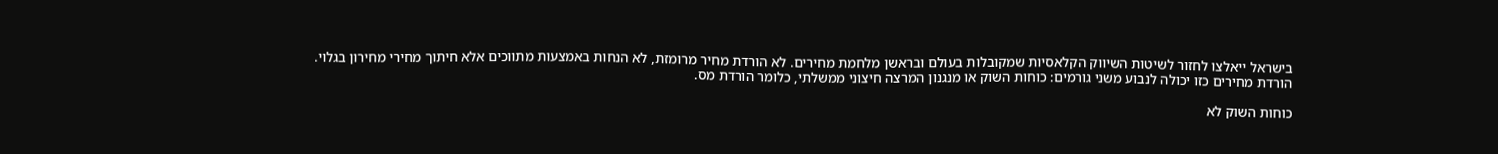בישראל ייאלצו לחזור לשיטות השיווק הקלאסיות שמקובלות בעולם ובראשן מלחמת מחירים. לא הורדת מחיר מרומזת, לא הנחות באמצעות מתווכים אלא חיתוך מחירי מחירון בגלוי. הורדת מחירים כזו יכולה לנבוע משני גורמים: כוחות השוק או מנגנון המרצה חיצוני ממשלתי, כלומר הורדת מס.

כוחות השוק לא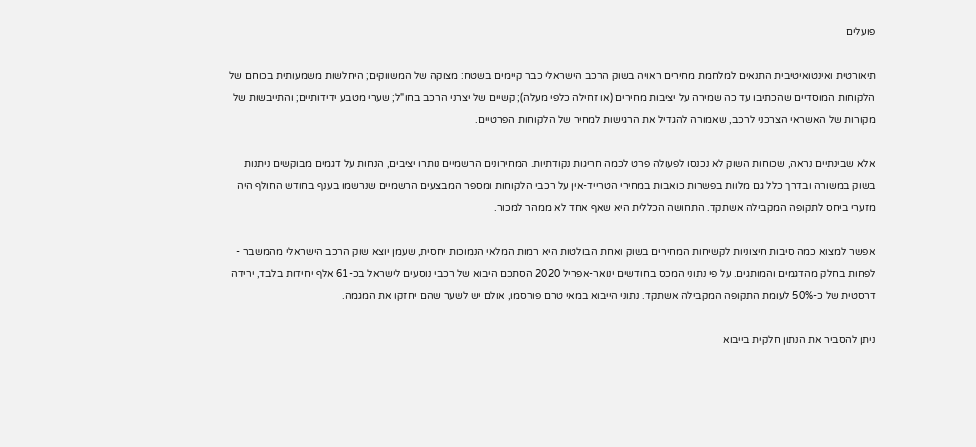פועלים

תיאורטית ואינטואיטיבית התנאים למלחמת מחירים ראויה בשוק הרכב הישראלי כבר קיימים בשטח: מצוקה של המשווקים; היחלשות משמעותית בכוחם של הלקוחות המוסדיים שהכתיבו עד כה שמירה על יציבות מחירים (או זחילה כלפי מעלה); קשיים של יצרני הרכב בחו"ל; שערי מטבע ידידותיים; והתייבשות של מקורות של האשראי הצרכני לרכב, שאמורה להגדיל את הרגישות למחיר של הלקוחות הפרטיים.

אלא שבינתיים נראה, שכוחות השוק לא נכנסו לפעולה פרט לכמה חריגות נקודתיות. המחירונים הרשמיים נותרו יציבים, הנחות על דגמים מבוקשים ניתנות בשוק במשורה ובדרך כלל גם מלוות בפשרות כואבות במחירי הטרייד-אין על רכבי הלקוחות ומספר המבצעים הרשמיים שנרשמו בענף בחודש החולף היה מזערי ביחס לתקופה המקבילה אשתקד. התחושה הכללית היא שאף אחד לא ממהר למכור.

אפשר למצוא כמה סיבות חיצוניות לקשיחות המחירים בשוק ואחת הבולטות היא רמות המלאי הנמוכות יחסית, שעמן יוצא שוק הרכב הישראלי מהמשבר - לפחות בחלק מהדגמים והמותגים. על פי נתוני המכס בחודשים ינואר-אפריל 2020 הסתכם היבוא של רכבי נוסעים לישראל בכ-61 אלף יחידות בלבד, ירידה דרסטית של כ-50% לעומת התקופה המקבילה אשתקד. נתוני הייבוא במאי טרם פורסמו, אולם יש לשער שהם יחזקו את המגמה.

ניתן להסביר את הנתון חלקית בייבוא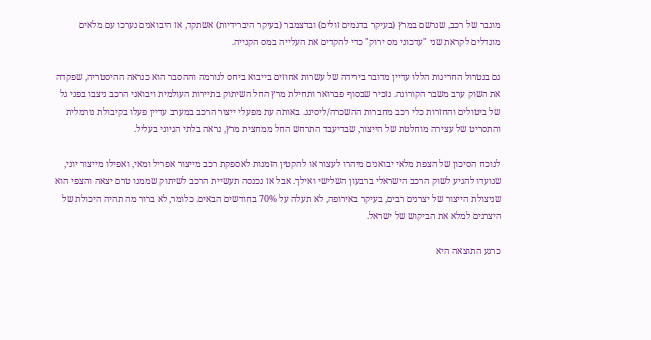מוגבר של רכב, שנרשם במרץ (בעיקר בדגמים זולים) ובדצמבר (בעיקר היברידיות) אשתקד, אז היבואנים נערכו עם מלאים מוגדלים לקראת שני "עדכוני מס ירוק" כדי להקדים את העלייה במס הקנייה.

גם בנטרול החריגות הללו עדיין מדובר בירידה של עשרות אחוזים בייבוא ביחס לנורמה וההסבר הוא כנראה ההיסטריה, שפקדה את השוק ערב משבר הקורונה. נזכיר שבסוף פברואר ותחילת מרץ החל השיתוק בתיירות העולמית ויבואני הרכב ניצבו בפני גל של ביטולים והחזרות כלי רכב מחברות ההשכרה/ליסינג. באותה עת מפעלי ייצור הרכב במערב עדיין פעלו בקיבולת נורמלית והתסריט של עצירה מוחלטת של הייצור, שבדיעבד התרחש החל ממחצית מרץ, נראה בלתי הגיוני בעליל.

לנוכח הסיכון של הצפת מלאי יבואנים מיהרו לעצור או להקטין הזמנות לאספקת רכב מייצור אפריל ומאי, ואפילו מייצור יוני, שנועדו להגיע לשוק הרכב הישראלי ברבעון השלישי ואילך. אבל אז נכנסה תעשיית הרכב לשיתוק שממנו טרם יצאה והצפי הוא שניצולת הייצור של יצרנים רבים, בעיקר באירופה, לא תעלה על 70% בחודשים הבאים. כלומר, לא ברור מה תהיה היכולת של היצרנים למלא את הביקוש של ישראל.

כרגע התוצאה היא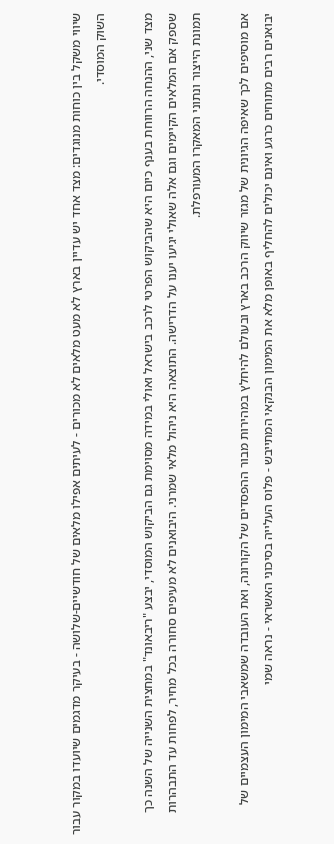שיווי משקל בין כוחות מנוגדים: מצד אחד יש עדיין בארץ לא מעט מלאים לא מכורים - לעיתים אפילו מלאים של חודשיים-שלושה - בעיקר מדגמים שיועדו במקור עבור השוק המוסדי.

מצד שני, ההנחה הרווחת בענף כיום היא שהביקוש הפרטי לרכב בישראל ואולי במידה מסוימת גם הביקוש המוסדי, יבצע "ריבאונד" במחצית השנייה של השנה כך שספק אם המלאים הקיימים וגם אלה שאולי יגיעו יענו על הדרישה. התוצאה היא ניהול מלאי שמרני. היבואנים לא מעיפים סחורה בכל מחיר, לפחות עד התבהרות תמונת הייצור ונתוני המאקרו המעורפלת.

אם מוסיפים לכך שאיפה הגיונית של מגזר שיווק הרכב בארץ ובעולם להיחלץ במהירות מבור ההפסדים של הקורונה, ואת העובדה שמשאבי המימון העצמיים של יבואנים רבים מתוחים כרגע ואינם יכולים להחליף באופן מלא את המימון הבנקאי המתייבש - פלוס העלייה בסיכוני האשראי - נראה שמי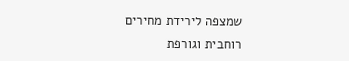שמצפה לירידת מחירים רוחבית וגורפת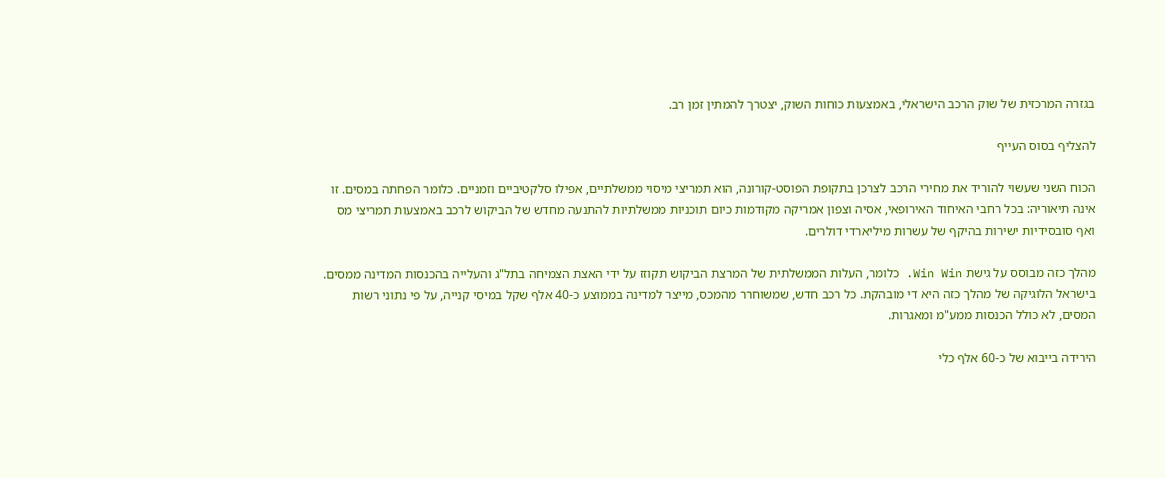בגזרה המרכזית של שוק הרכב הישראלי, באמצעות כוחות השוק, יצטרך להמתין זמן רב.

להצליף בסוס העייף

הכוח השני שעשוי להוריד את מחירי הרכב לצרכן בתקופת הפוסט-קורונה, הוא תמריצי מיסוי ממשלתיים, אפילו סלקטיביים וזמניים. כלומר הפחתה במסים. זו אינה תיאוריה: בכל רחבי האיחוד האירופאי, אסיה וצפון אמריקה מקודמות כיום תוכניות ממשלתיות להתנעה מחדש של הביקוש לרכב באמצעות תמריצי מס ואף סובסידיות ישירות בהיקף של עשרות מיליארדי דולרים.

מהלך כזה מבוסס על גישת Win Win. כלומר, העלות הממשלתית של המרצת הביקוש תקוזז על ידי האצת הצמיחה בתל"ג והעלייה בהכנסות המדינה ממסים. בישראל הלוגיקה של מהלך כזה היא די מובהקת. כל רכב חדש, שמשוחרר מהמכס, מייצר למדינה בממוצע כ-40 אלף שקל במיסי קנייה, על פי נתוני רשות המסים, לא כולל הכנסות ממע"מ ומאגרות.

הירידה בייבוא של כ-60 אלף כלי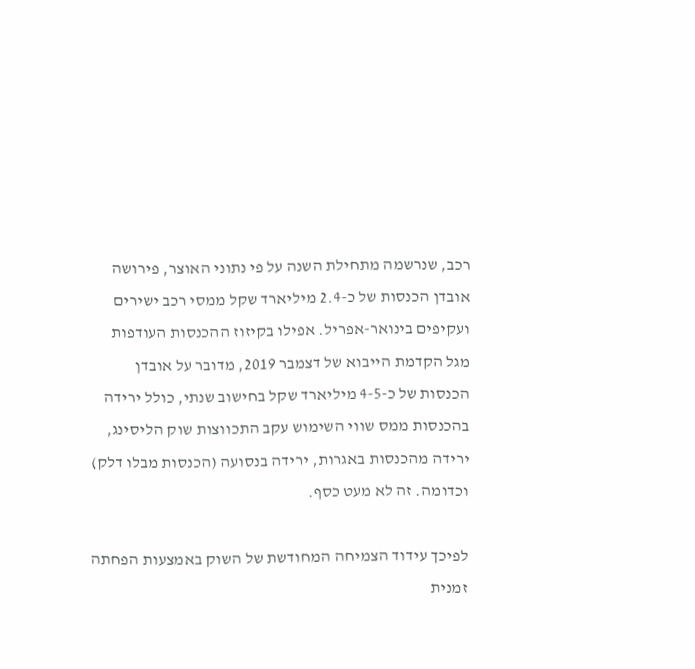רכב, שנרשמה מתחילת השנה על פי נתוני האוצר, פירושה אובדן הכנסות של כ-2.4 מיליארד שקל ממסי רכב ישירים ועקיפים בינואר-אפריל. אפילו בקיזוז ההכנסות העודפות מגל הקדמת הייבוא של דצמבר 2019, מדובר על אובדן הכנסות של כ-4-5 מיליארד שקל בחישוב שנתי, כולל ירידה בהכנסות ממס שווי השימוש עקב התכווצות שוק הליסינג, ירידה מהכנסות באגרות, ירידה בנסועה (הכנסות מבלו דלק) וכדומה. זה לא מעט כסף.

לפיכך עידוד הצמיחה המחודשת של השוק באמצעות הפחתה זמנית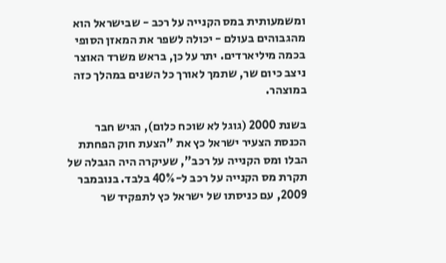ומשמעותית במס הקנייה על רכב - שבישראל הוא מהגבוהים בעולם - יכולה לשפר את המאזן הסופי בכמה מיליארדים. יתר על כן, בראש משרד האוצר ניצב כיום שר, שתמך לאורך כל השנים במהלך כזה במוצהר.

בשנת 2000 (גוגל לא שוכח כלום), הגיש חבר הכנסת הצעיר ישראל כץ את "הצעת חוק הפחתת הבלו ומס הקנייה על רכב", שעיקרה היה הגבלה של תקרת מס הקנייה על רכב ל-40% בלבד. בנובמבר 2009, עם כניסתו של ישראל כץ לתפקיד שר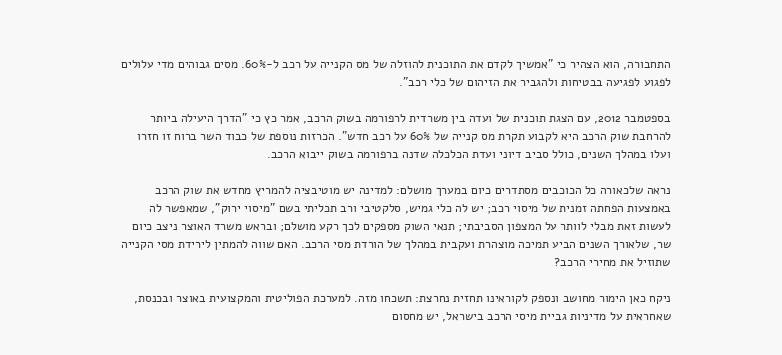התחבורה, הוא הצהיר כי "אמשיך לקדם את התוכנית להוזלה של מס הקנייה על רכב ל-60%. מסים גבוהים מדי עלולים לפגוע לפגיעה בבטיחות ולהגביר את הזיהום של כלי רכב".

בספטמבר 2012, עם הצגת תוכנית של ועדה בין משרדית לרפורמה בשוק הרכב, אמר כץ כי "הדרך היעילה ביותר להרחבת שוק הרכב היא לקבוע תקרת מס קנייה של 60% על רכב חדש". הכרזות נוספת של כבוד השר ברוח זו חזרו ועלו במהלך השנים, כולל סביב דיוני ועדת הכלכלה שדנה ברפורמה בשוק ייבוא הרכב.

נראה שלכאורה כל הכוכבים מסתדרים כיום במערך מושלם: למדינה יש מוטיבציה להמריץ מחדש את שוק הרכב באמצעות הפחתה זמנית של מיסוי רכב; יש לה כלי גמיש, סלקטיבי ורב תכליתי בשם "מיסוי ירוק", שמאפשר לה לעשות זאת מבלי לוותר על המצפון הסביבתי; תנאי השוק מספקים לכך רקע מושלם; ובראש משרד האוצר ניצב כיום שר, שלאורך השנים הביע תמיכה מוצהרת ועקבית במהלך של הורדת מסי הרכב. האם שווה להמתין לירידת מסי הקנייה שתוזיל את מחירי הרכב?

ניקח כאן הימור מחושב ונספק לקוראינו תחזית נחרצת: תשכחו מזה. למערכת הפוליטית והמקצועית באוצר ובכנסת, שאחראית על מדיניות גביית מיסי הרכב בישראל, יש מחסום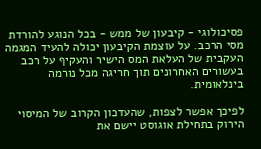פסיכולוגי - קיבעון של ממש - בכל הנוגע להורדת מסי הרכב. על עוצמת הקיבעון יכולה להעיד המגמה העקבית של העלאת המס הישיר והעקיף על רכב בעשורים האחרונים תוך חריגה מכל נורמה בינלאומית.

לפיכך אפשר לצפות, שהעדכון הקרוב של המיסוי הירוק בתחילת אוגוסט יישם את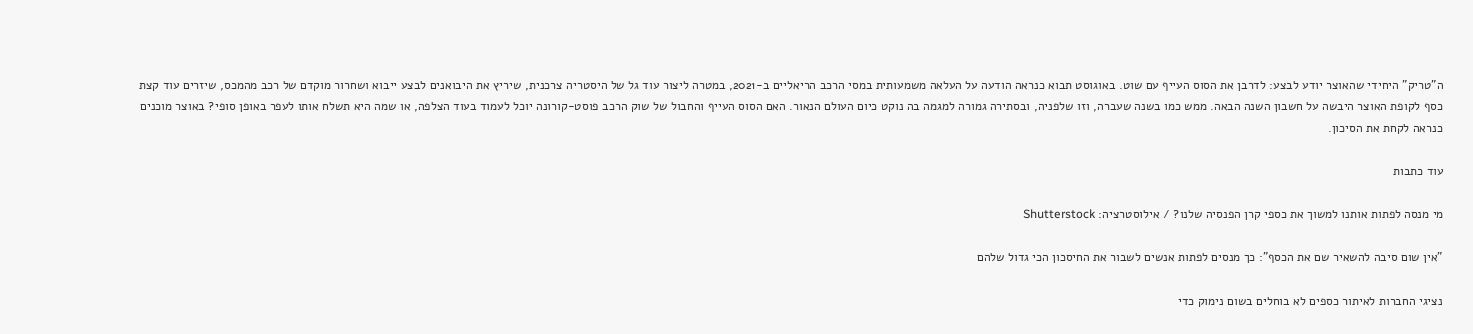ה"טריק" היחידי שהאוצר יודע לבצע: לדרבן את הסוס העייף עם שוט. באוגוסט תבוא כנראה הודעה על העלאה משמעותית במסי הרכב הריאליים ב-2021, במטרה ליצור עוד גל של היסטריה צרכנית, שיריץ את היבואנים לבצע ייבוא ושחרור מוקדם של רכב מהמכס, שיזרים עוד קצת כסף לקופת האוצר היבשה על חשבון השנה הבאה. ממש כמו בשנה שעברה, וזו שלפניה, ובסתירה גמורה למגמה בה נוקט כיום העולם הנאור. האם הסוס העייף והחבול של שוק הרכב פוסט-קורונה יוכל לעמוד בעוד הצלפה, או שמה היא תשלח אותו לעפר באופן סופי? באוצר מוכנים כנראה לקחת את הסיכון.

עוד כתבות

מי מנסה לפתות אותנו למשוך את כספי קרן הפנסיה שלנו? / אילוסטרציה: Shutterstock

"אין שום סיבה להשאיר שם את הכסף": כך מנסים לפתות אנשים לשבור את החיסכון הכי גדול שלהם

נציגי החברות לאיתור כספים לא בוחלים בשום נימוק כדי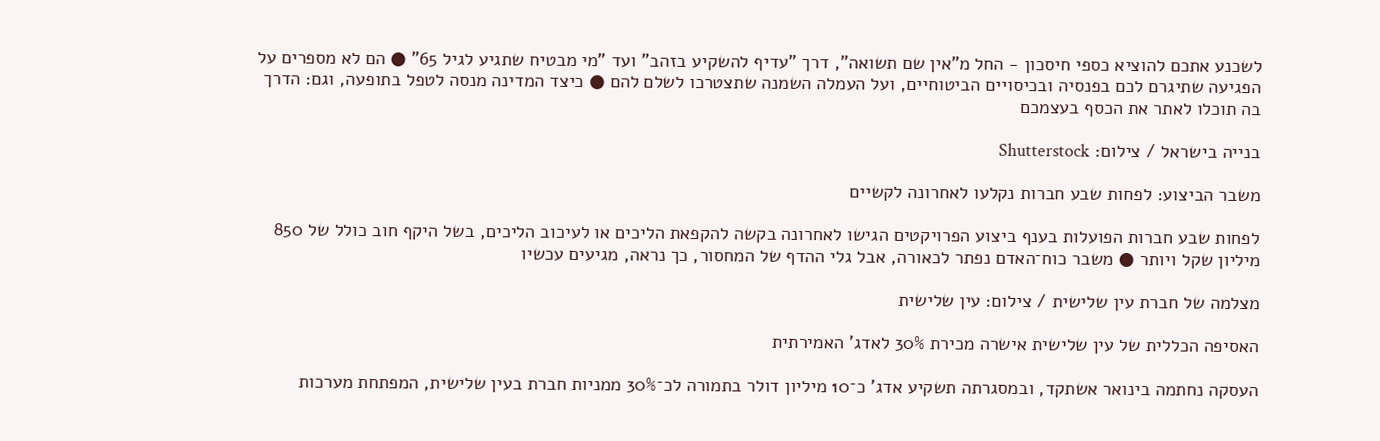לשכנע אתכם להוציא כספי חיסכון - החל מ"אין שם תשואה", דרך "עדיף להשקיע בזהב" ועד "מי מבטיח שתגיע לגיל 65" ● הם לא מספרים על הפגיעה שתיגרם לכם בפנסיה ובכיסויים הביטוחיים, ועל העמלה השמנה שתצטרכו לשלם להם ● כיצד המדינה מנסה לטפל בתופעה, וגם: הדרך בה תוכלו לאתר את הכסף בעצמכם

בנייה בישראל / צילום: Shutterstock

משבר הביצוע: לפחות שבע חברות נקלעו לאחרונה לקשיים

לפחות שבע חברות הפועלות בענף ביצוע הפרויקטים הגישו לאחרונה בקשה להקפאת הליכים או לעיכוב הליכים, בשל היקף חוב כולל של 850 מיליון שקל ויותר ● משבר כוח־האדם נפתר לכאורה, אבל גלי ההדף של המחסור, כך נראה, מגיעים עכשיו

מצלמה של חברת עין שלישית / צילום: עין שלישית

האסיפה הכללית של עין שלישית אישרה מכירת 30% לאדג' האמירתית

העסקה נחתמה בינואר אשתקד, ובמסגרתה תשקיע אדג' כ־10 מיליון דולר בתמורה לכ־30% ממניות חברת בעין שלישית, המפתחת מערכות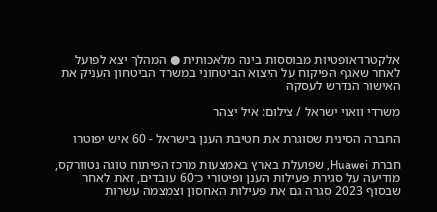אלקטרו־אופטיות מבוססות בינה מלאכותית ● המהלך יצא לפועל לאחר שאגף הפיקוח על היצוא הביטחוני במשרד הביטחון העניק את האישור הנדרש לעסקה

משרדי וואוי ישראל / צילום: איל יצהר

החברה הסינית שסוגרת את חטיבת הענן בישראל - 60 איש יפוטרו

חברת Huawei, שפועלת בארץ באמצעות מרכז הפיתוח טוגה נטוורקס, מודיעה על סגירת פעילות הענן ופיטורי כ־60 עובדים, זאת לאחר שבסוף 2023 סגרה גם את פעילות האחסון וצמצמה עשרות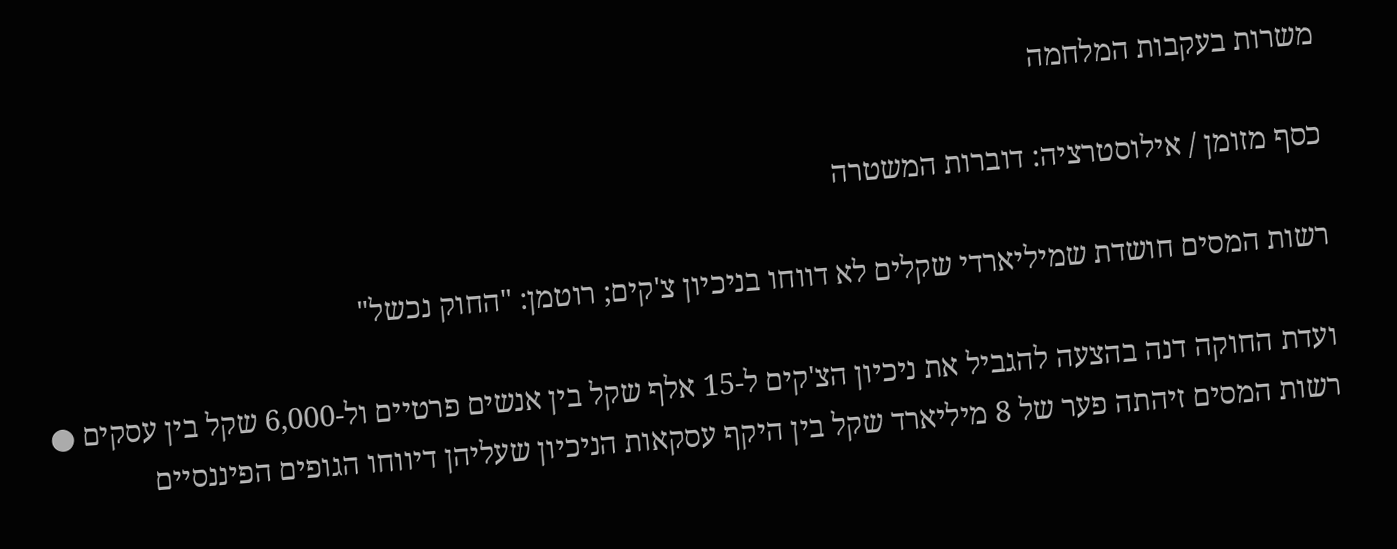משרות בעקבות המלחמה

כסף מזומן / אילוסטרציה: דוברות המשטרה

רשות המסים חושדת שמיליארדי שקלים לא דווחו בניכיון צ'קים; רוטמן: "החוק נכשל"

ועדת החוקה דנה בהצעה להגביל את ניכיון הצ'קים ל-15 אלף שקל בין אנשים פרטיים ול-6,000 שקל בין עסקים ● רשות המסים זיהתה פער של 8 מיליארד שקל בין היקף עסקאות הניכיון שעליהן דיווחו הגופים הפיננסיים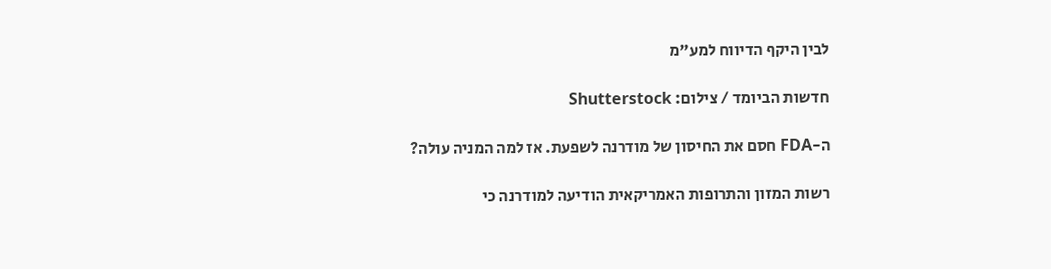לבין היקף הדיווח למע"מ

חדשות הביומד / צילום: Shutterstock

ה-FDA חסם את החיסון של מודרנה לשפעת. אז למה המניה עולה?

רשות המזון והתרופות האמריקאית הודיעה למודרנה כי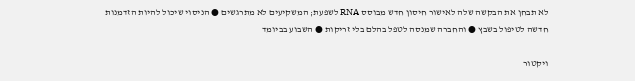לא תבחן את הבקשה שלה לאישור חיסון חדש מבוסס RNA לשפעת; המשקיעים לא מתרגשים ● הניסוי שיכול להיות הזדמנות חדשה לטיפול בשבץ ● והחברה שמנסה לטפל בהלם בלי זריקות ● השבוע בביומד

ויקטור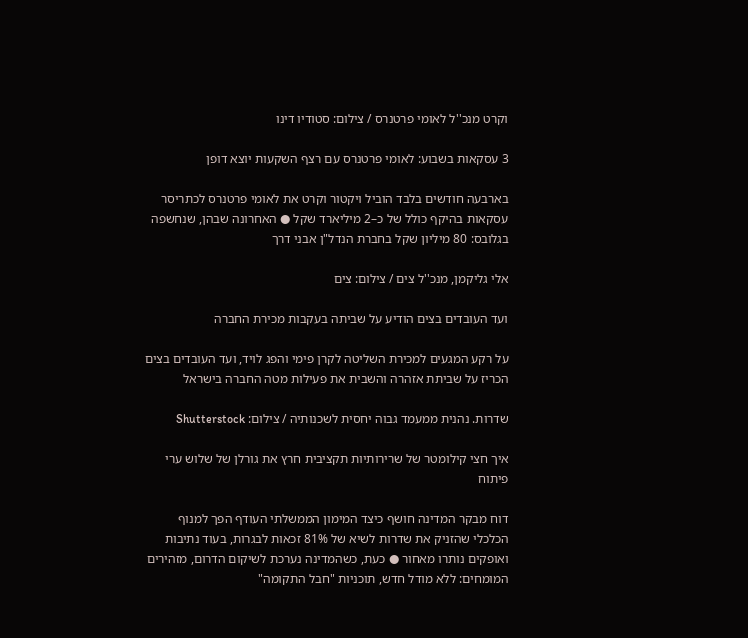וקרט מנכ''ל לאומי פרטנרס / צילום: סטודיו דינו

3 עסקאות בשבוע: לאומי פרטנרס עם רצף השקעות יוצא דופן

בארבעה חודשים בלבד הוביל ויקטור וקרט את לאומי פרטנרס לכתריסר עסקאות בהיקף כולל של כ–2 מיליארד שקל ● האחרונה שבהן, שנחשפה בגלובס: 80 מיליון שקל בחברת הנדל"ן אבני דרך

אלי גליקמן, מנכ''ל צים / צילום: צים

ועד העובדים בצים הודיע על שביתה בעקבות מכירת החברה

על רקע המגעים למכירת השליטה לקרן פימי והפג לויד, ועד העובדים בצים הכריז על שביתת אזהרה והשבית את פעילות מטה החברה בישראל

שדרות. נהנית ממעמד גבוה יחסית לשכנותיה / צילום: Shutterstock

איך חצי קילומטר של שרירותיות תקציבית חרץ את גורלן של שלוש ערי פיתוח

דוח מבקר המדינה חושף כיצד המימון הממשלתי העודף הפך למנוף הכלכלי שהזניק את שדרות לשיא של 81% זכאות לבגרות, בעוד נתיבות ואופקים נותרו מאחור ● כעת, כשהמדינה נערכת לשיקום הדרום, מזהירים המומחים: ללא מודל חדש, תוכניות "חבל התקומה"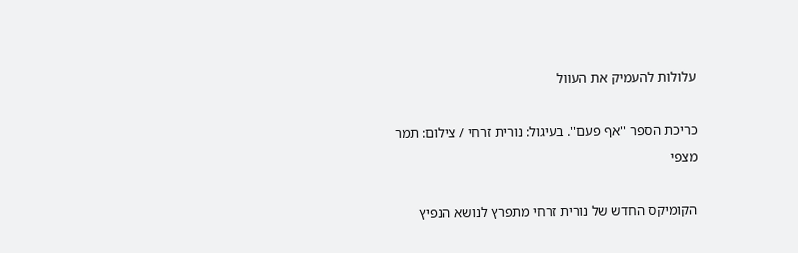עלולות להעמיק את העוול

כריכת הספר ''אף פעם''. בעיגול: נורית זרחי / צילום: תמר מצפי

הקומיקס החדש של נורית זרחי מתפרץ לנושא הנפיץ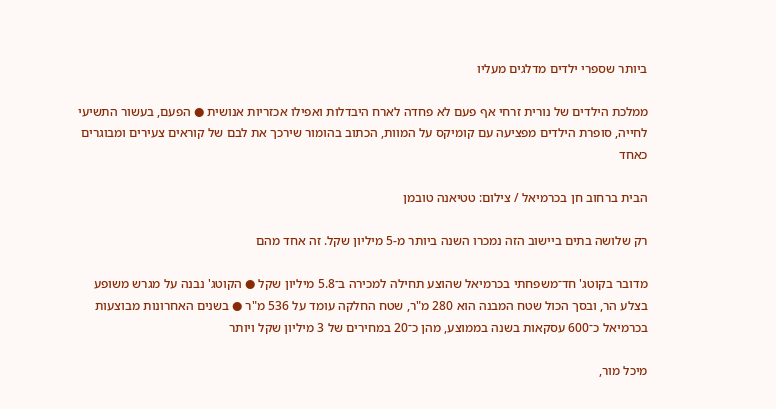ביותר שספרי ילדים מדלגים מעליו

ממלכת הילדים של נורית זרחי אף פעם לא פחדה לארח היבדלות ואפילו אכזריות אנושית ● הפעם, בעשור התשיעי לחייה, סופרת הילדים מפציעה עם קומיקס על המוות, הכתוב בהומור שירכך את לבם של קוראים צעירים ומבוגרים כאחד

הבית ברחוב חן בכרמיאל / צילום: טטיאנה טובמן

רק שלושה בתים ביישוב הזה נמכרו השנה ביותר מ-5 מיליון שקל. זה אחד מהם

מדובר בקוטג' חד־משפחתי בכרמיאל שהוצע תחילה למכירה ב־5.8 מיליון שקל ● הקוטג' נבנה על מגרש משופע בצלע הר, ובסך הכול שטח המבנה הוא 280 מ"ר, שטח החלקה עומד על 536 מ"ר ● בשנים האחרונות מבוצעות בכרמיאל כ־600 עסקאות בשנה בממוצע, מהן כ־20 במחירים של 3 מיליון שקל ויותר

מיכל מור,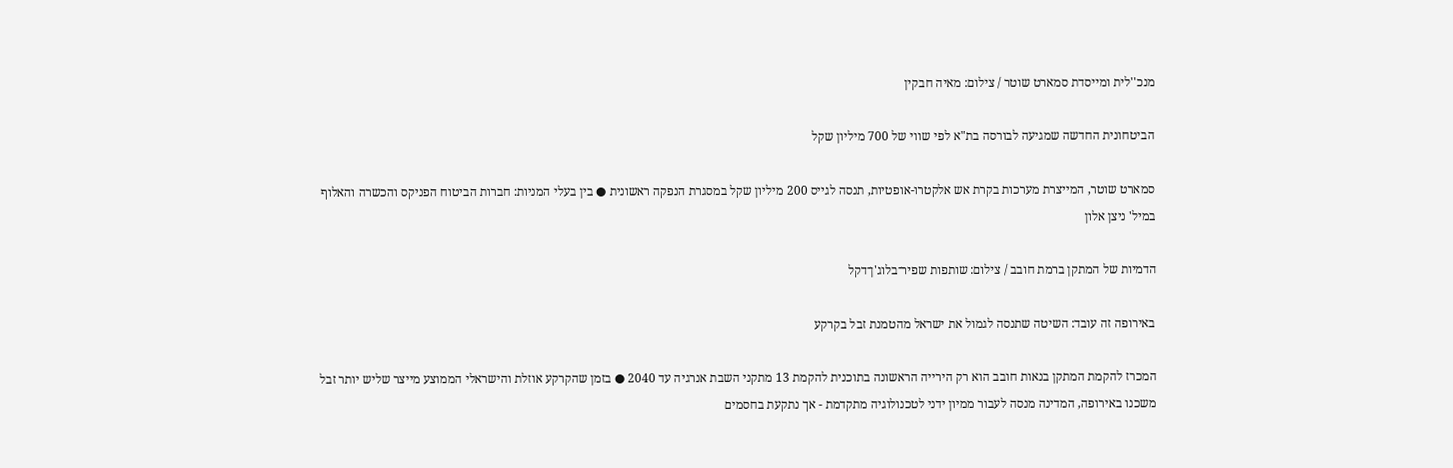מנכ''לית ומייסדת סמארט שוטר / צילום: מאיה חבקין

הביטחונית החדשה שמגיעה לבורסה בת"א לפי שווי של 700 מיליון שקל

סמארט שוטר, המייצרת מערכות בקרת אש אלקטרו-אופטיות, תנסה לגייס 200 מיליון שקל במסגרת הנפקה ראשונית ● בין בעלי המניות: חברות הביטוח הפניקס והכשרה והאלוף במיל' ניצן אלון

הדמיות של המתקן ברמת חובב / צילום: שותפות שפיר־בלוג'ן־דקל

באירופה זה עובד: השיטה שתנסה לגמול את ישראל מהטמנת זבל בקרקע

המכרז להקמת המתקן בנאות חובב הוא רק הירייה הראשונה בתוכנית להקמת 13 מתקני השבת אנרגיה עד 2040 ● בזמן שהקרקע אוזלת והישראלי הממוצע מייצר שליש יותר זבל משכנו באירופה, המדינה מנסה לעבור ממיון ידני לטכנולוגיה מתקדמת - אך נתקעת בחסמים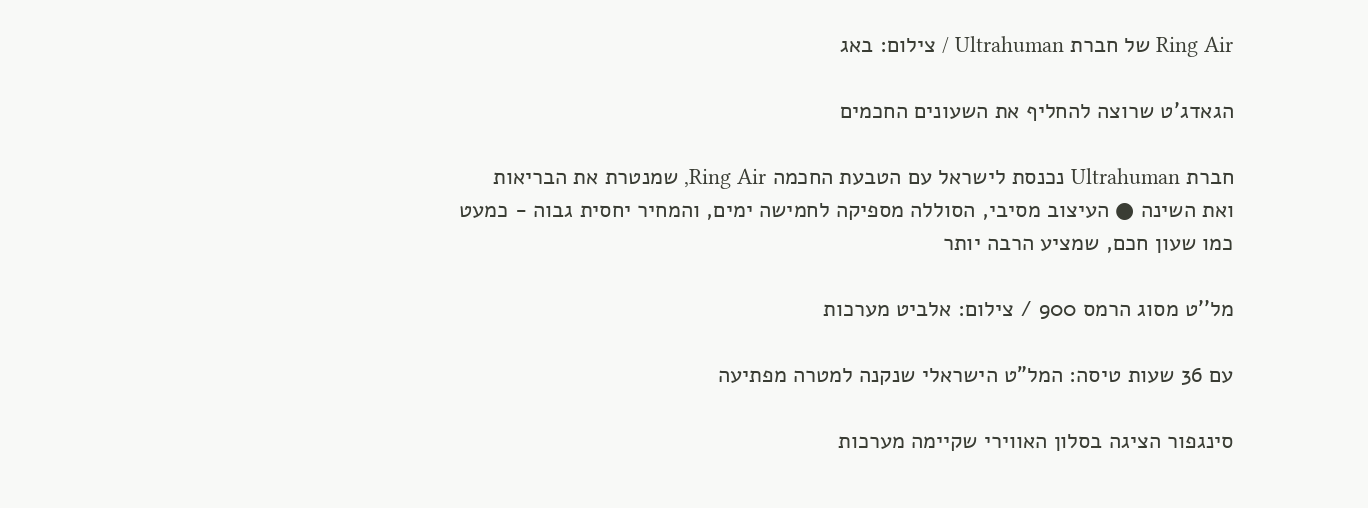Ring Air של חברת Ultrahuman / צילום: באג

הגאדג'ט שרוצה להחליף את השעונים החכמים

חברת Ultrahuman נכנסת לישראל עם הטבעת החכמה Ring Air, שמנטרת את הבריאות ואת השינה ● העיצוב מסיבי, הסוללה מספיקה לחמישה ימים, והמחיר יחסית גבוה - כמעט כמו שעון חכם, שמציע הרבה יותר

מל''ט מסוג הרמס 900 / צילום: אלביט מערכות

עם 36 שעות טיסה: המל"ט הישראלי שנקנה למטרה מפתיעה

סינגפור הציגה בסלון האווירי שקיימה מערכות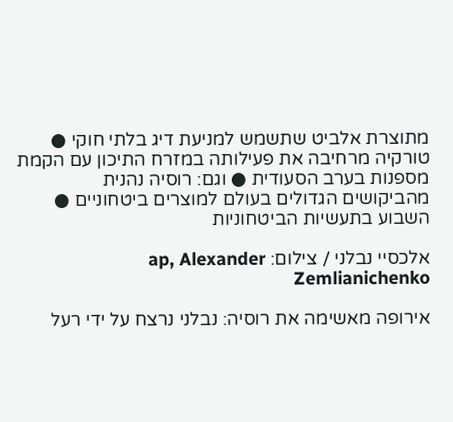מתוצרת אלביט שתשמש למניעת דיג בלתי חוקי ● טורקיה מרחיבה את פעילותה במזרח התיכון עם הקמת מספנות בערב הסעודית ● וגם: רוסיה נהנית מהביקושים הגדולים בעולם למוצרים ביטחוניים ● השבוע בתעשיות הביטחוניות

אלכסיי נבלני / צילום: ap, Alexander Zemlianichenko

אירופה מאשימה את רוסיה: נבלני נרצח על ידי רעל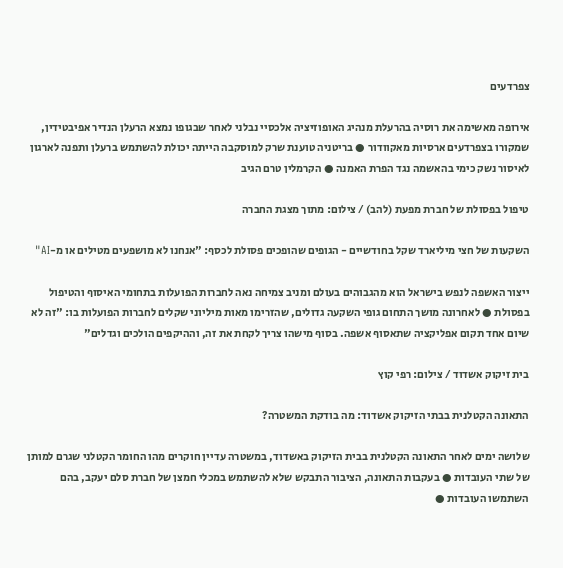צפרדעים

אירופה מאשימה את רוסיה בהרעלת מנהיג האופוזיציה אלכסיי נבלני לאחר שבגופו נמצא הרעלן הנדיר אפיבטידין, שמקורו בצפרדעים ארסיות מאקוודור ● בריטניה טוענת שרק למוסקבה הייתה יכולת להשתמש ברעלן ותפנה לארגון לאיסור נשק כימי בהאשמה נגד הפרת האמנה ● הקרמלין טרם הגיב

טיפול בפסולת של חברת מפעת (להב) / צילום: מתוך מצגת החברה

השקעות של חצי מיליארד שקל בחודשיים - הגופים שהופכים פסולת לכסף: "אנחנו לא מושפעים מטילים או מ-AI"

ייצור האשפה לנפש בישראל הוא מהגבוהים בעולם ומניב צמיחה נאה לחברות הפועלות בתחומי האיסוף והטיפול בפסולת ● לאחרונה מושך התחום גופי השקעה גדולים, שהזרימו מאות מיליוני שקלים לחברות הפועלות בו: "זה לא שיום אחד תקום אפליקציה שתאסוף אשפה. בסוף מישהו צריך לקחת את זה, וההיקפים הולכים וגדלים"

בית זיקוק אשדוד / צילום: רפי קוץ

התאונה הקטלנית בבתי הזיקוק אשדוד: מה בודקת המשטרה?

שלושה ימים לאחר התאונה הקטלנית בבית הזיקוק באשדוד, במשטרה עדיין חוקרים מהו החומר הקטלני שגרם למותן של שתי העובדות ● בעקבות התאונה, הציבור התבקש שלא להשתמש במכלי חמצן של חברת סלם יעקב, בהם השתמשו העובדות ●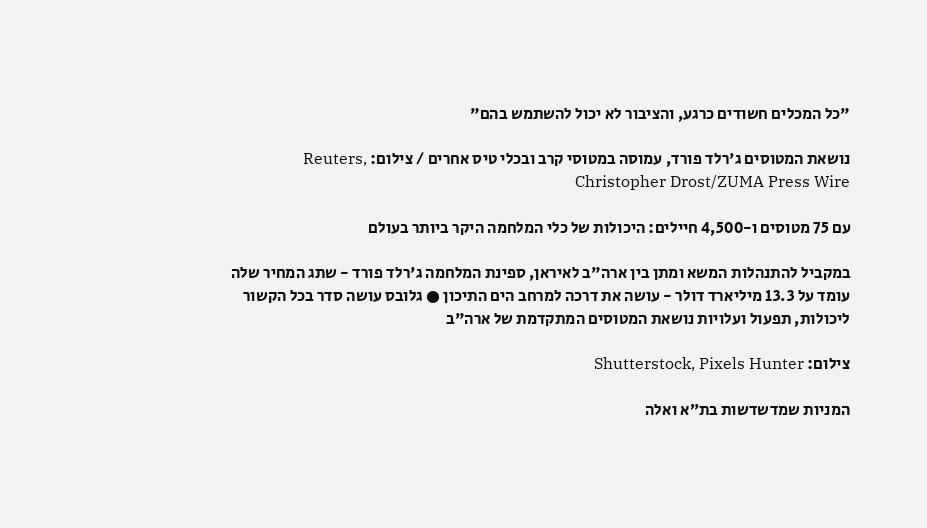"כל המכלים חשודים כרגע, והציבור לא יכול להשתמש בהם"

נושאת המטוסים ג'רלד פורד, עמוסה במטוסי קרב ובכלי טיס אחרים / צילום: Reuters, Christopher Drost/ZUMA Press Wire

עם 75 מטוסים ו-4,500 חיילים: היכולות של כלי המלחמה היקר ביותר בעולם

במקביל להתנהלות המשא ומתן בין ארה"ב לאיראן, ספינת המלחמה ג'רלד פורד - שתג המחיר שלה עומד על 13.3 מיליארד דולר - עושה את דרכה למרחב הים התיכון ● גלובס עושה סדר בכל הקשור ליכולות, תפעול ועלויות נושאת המטוסים המתקדמת של ארה"ב

צילום: Shutterstock, Pixels Hunter

המניות שמדשדשות בת״א ואלה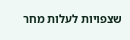שצפויות לעלות מחר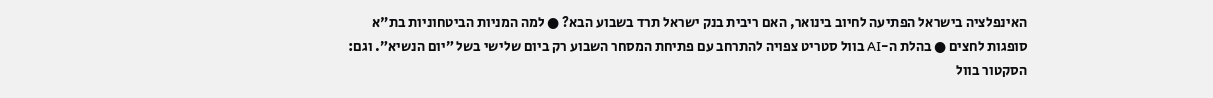האינפלציה בישראל הפתיעה לחיוב בינואר, האם ריבית בנק ישראל תרד בשבוע הבא? ● למה המניות הביטחוניות בת"א סופגות לחצים ● בהלת ה-AI בוול סטריט צפויה להתרחב עם פתיחת המסחר השבוע רק ביום שלישי בשל ״יום הנשיא״. וגם: הסקטור בוול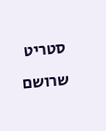סטריט שרושם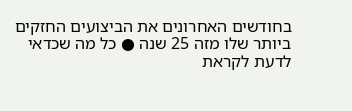בחודשים האחרונים את הביצועים החזקים ביותר שלו מזה 25 שנה ● כל מה שכדאי לדעת לקראת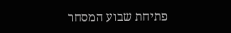פתיחת שבוע המסחר